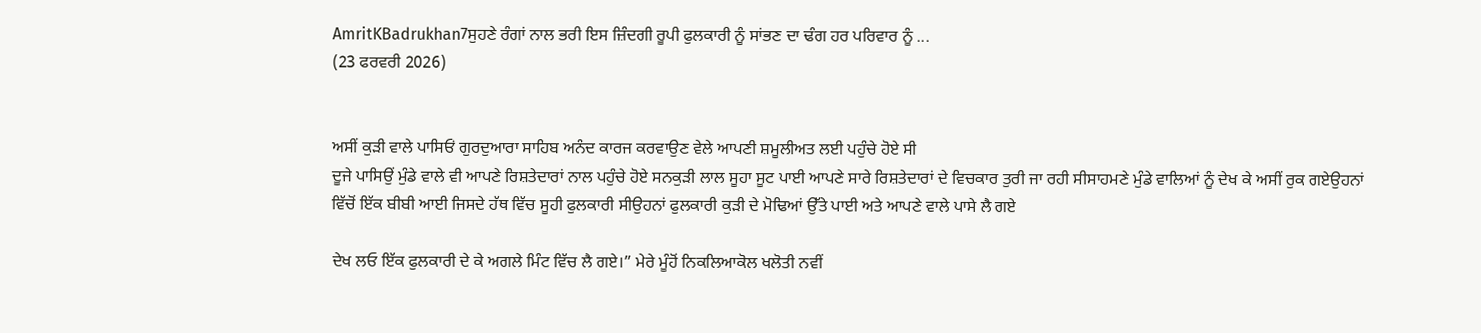AmritKBadrukhan7ਸੁਹਣੇ ਰੰਗਾਂ ਨਾਲ ਭਰੀ ਇਸ ਜ਼ਿੰਦਗੀ ਰੂਪੀ ਫੁਲਕਾਰੀ ਨੂੰ ਸਾਂਭਣ ਦਾ ਢੰਗ ਹਰ ਪਰਿਵਾਰ ਨੂੰ ...
(23 ਫਰਵਰੀ 2026)


ਅਸੀਂ ਕੁੜੀ ਵਾਲੇ ਪਾਸਿਓਂ ਗੁਰਦੁਆਰਾ ਸਾਹਿਬ ਅਨੰਦ ਕਾਰਜ ਕਰਵਾਉਣ ਵੇਲੇ ਆਪਣੀ ਸ਼ਮੂਲੀਅਤ ਲਈ ਪਹੁੰਚੇ ਹੋਏ ਸੀ
ਦੂਜੇ ਪਾਸਿਉਂ ਮੁੰਡੇ ਵਾਲੇ ਵੀ ਆਪਣੇ ਰਿਸ਼ਤੇਦਾਰਾਂ ਨਾਲ ਪਹੁੰਚੇ ਹੋਏ ਸਨਕੁੜੀ ਲਾਲ ਸੂਹਾ ਸੂਟ ਪਾਈ ਆਪਣੇ ਸਾਰੇ ਰਿਸ਼ਤੇਦਾਰਾਂ ਦੇ ਵਿਚਕਾਰ ਤੁਰੀ ਜਾ ਰਹੀ ਸੀਸਾਹਮਣੇ ਮੁੰਡੇ ਵਾਲਿਆਂ ਨੂੰ ਦੇਖ ਕੇ ਅਸੀਂ ਰੁਕ ਗਏਉਹਨਾਂ ਵਿੱਚੋਂ ਇੱਕ ਬੀਬੀ ਆਈ ਜਿਸਦੇ ਹੱਥ ਵਿੱਚ ਸੂਹੀ ਫੁਲਕਾਰੀ ਸੀਉਹਨਾਂ ਫੁਲਕਾਰੀ ਕੁੜੀ ਦੇ ਮੋਢਿਆਂ ਉੱਤੇ ਪਾਈ ਅਤੇ ਆਪਣੇ ਵਾਲੇ ਪਾਸੇ ਲੈ ਗਏ

ਦੇਖ ਲਓ ਇੱਕ ਫੁਲਕਾਰੀ ਦੇ ਕੇ ਅਗਲੇ ਮਿੰਟ ਵਿੱਚ ਲੈ ਗਏ।” ਮੇਰੇ ਮੂੰਹੋਂ ਨਿਕਲਿਆਕੋਲ ਖਲੋਤੀ ਨਵੀਂ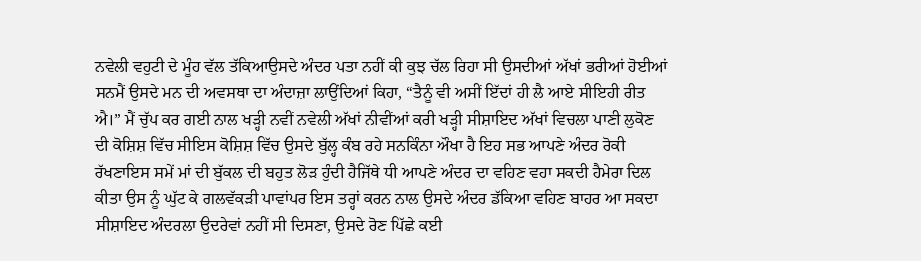ਨਵੇਲੀ ਵਹੁਟੀ ਦੇ ਮੂੰਹ ਵੱਲ ਤੱਕਿਆਉਸਦੇ ਅੰਦਰ ਪਤਾ ਨਹੀਂ ਕੀ ਕੁਝ ਚੱਲ ਰਿਹਾ ਸੀ ਉਸਦੀਆਂ ਅੱਖਾਂ ਭਰੀਆਂ ਹੋਈਆਂ ਸਨਮੈਂ ਉਸਦੇ ਮਨ ਦੀ ਅਵਸਥਾ ਦਾ ਅੰਦਾਜ਼ਾ ਲਾਉਂਦਿਆਂ ਕਿਹਾ, “ਤੈਨੂੰ ਵੀ ਅਸੀਂ ਇੱਦਾਂ ਹੀ ਲੈ ਆਏ ਸੀਇਹੀ ਰੀਤ ਐ।” ਮੈਂ ਚੁੱਪ ਕਰ ਗਈ ਨਾਲ ਖੜ੍ਹੀ ਨਵੀਂ ਨਵੇਲੀ ਅੱਖਾਂ ਨੀਵੀਂਆਂ ਕਰੀ ਖੜ੍ਹੀ ਸੀਸ਼ਾਇਦ ਅੱਖਾਂ ਵਿਚਲਾ ਪਾਣੀ ਲੁਕੋਣ ਦੀ ਕੋਸ਼ਿਸ਼ ਵਿੱਚ ਸੀਇਸ ਕੋਸ਼ਿਸ਼ ਵਿੱਚ ਉਸਦੇ ਬੁੱਲ੍ਹ ਕੰਬ ਰਹੇ ਸਨਕਿੰਨਾ ਔਖਾ ਹੈ ਇਹ ਸਭ ਆਪਣੇ ਅੰਦਰ ਰੋਕੀ ਰੱਖਣਾਇਸ ਸਮੇਂ ਮਾਂ ਦੀ ਬੁੱਕਲ ਦੀ ਬਹੁਤ ਲੋੜ ਹੁੰਦੀ ਹੈਜਿੱਥੇ ਧੀ ਆਪਣੇ ਅੰਦਰ ਦਾ ਵਹਿਣ ਵਹਾ ਸਕਦੀ ਹੈਮੇਰਾ ਦਿਲ ਕੀਤਾ ਉਸ ਨੂੰ ਘੁੱਟ ਕੇ ਗਲਵੱਕੜੀ ਪਾਵਾਂਪਰ ਇਸ ਤਰ੍ਹਾਂ ਕਰਨ ਨਾਲ ਉਸਦੇ ਅੰਦਰ ਡੱਕਿਆ ਵਹਿਣ ਬਾਹਰ ਆ ਸਕਦਾ ਸੀਸ਼ਾਇਦ ਅੰਦਰਲਾ ਉਦਰੇਵਾਂ ਨਹੀਂ ਸੀ ਦਿਸਣਾ, ਉਸਦੇ ਰੋਣ ਪਿੱਛੇ ਕਈ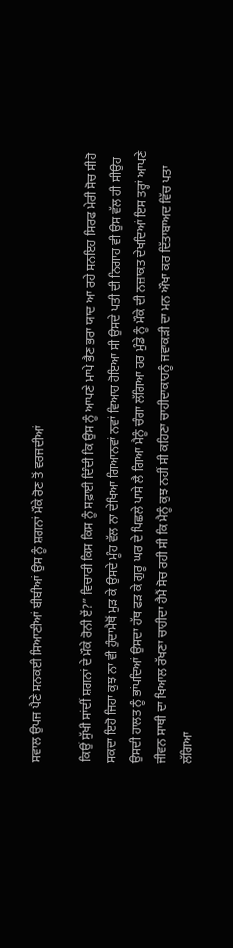ਸਵਾਲ ਉਪਜ ਪੈਣੇ ਸਨਕਈ ਸਿਆਣੀਆਂ ਬੀਬੀਆਂ ਉਸ ਨੂੰ ਸ਼ਗਨਾਂ ਮੌਕੇ ਰੋਣ ਤੋਂ ਵਰਜਦੀਆਂ

ਕਿਉਂ ਸੁੱਖੀ ਸਾਂਦੀਂ ਸ਼ਗਨਾਂ ਦੇ ਮੌਕੇ ਰੋਨੀ ਏਂ?” ਵਿਚਾਰੀ ਕਿਸ ਕਿਸ ਨੂੰ ਸਫ਼ਾਈ ਦਿੰਦੀ ਕਿ ਉਸ ਨੂੰ ਆਪਣੇ ਮਾਪੇ ਭੈਣ ਭਰਾ ਯਾਦ ਆ ਰਹੇ ਸਨਇਹ ਸਿਰਫ ਮੇਰੀ ਸੋਚ ਸੀਹੋ ਸਕਦਾ ਇਹੋ ਜਿਹਾ ਕੁਝ ਨਾ ਵੀ ਹੁੰਦਾਮੈਥੋਂ ਮੁੜ ਕੇ ਉਸਦੇ ਮੂੰਹ ਵੱਲ ਨਾ ਦੇਖਿਆ ਗਿਆਨਵਾਂ ਨਵਾਂ ਵਿਆਹ ਹੋਇਆ ਸੀ ਉਸਦੇ ਪਤੀ ਦੀ ਨਿਗਾਹ ਵੀ ਉਸ ਵੱਲ ਹੀ ਸੀਉਹ ਉਸਦੀ ਹਾਲਤ ਨੂੰ ਭਾਂਪਦਿਆਂ ਉਸਦਾ ਹੱਥ ਫੜ ਕੇ ਗੁਰੂ ਘਰ ਦੇ ਪਿਛਲੇ ਪਾਸੇ ਲੈ ਗਿਆ ਮੈਨੂੰ ਚੰਗਾ ਲੱਗਿਆ ਹਰ ਮੁੰਡੇ ਨੂੰ ਮੌਕੇ ਦੀ ਨਜ਼ਾਕਤ ਦੇਖਦਿਆਂ ਇਸ ਤਰ੍ਹਾਂ ਆਪਣੇ ਜੀਵਨ ਸਾਥੀ ਦਾ ਖਿਆਲ ਰੱਖਣਾ ਚਾਹੀਦਾ ਹੈਮੈਂ ਸੋਚ ਰਹੀ ਸੀ ਕਿ ਮੈਨੂੰ ਕੁਝ ਨਹੀਂ ਸੀ ਕਹਿਣਾ ਚਾਹੀਦਾਕਾਹਨੂੰ ਜਵਾਕੜੀ ਦਾ ਮਨ ਔਖਾ ਕਰ ਦਿੱਤਾਬਾਅਦ ਵਿੱਚ ਪਤਾ ਲੱਗਿਆ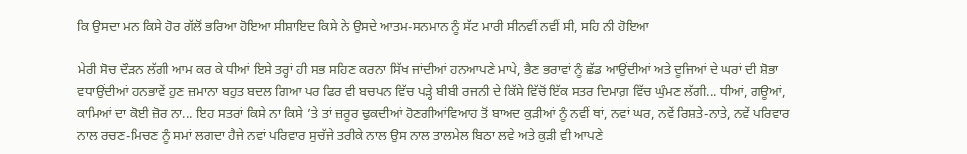ਕਿ ਉਸਦਾ ਮਨ ਕਿਸੇ ਹੋਰ ਗੱਲੋਂ ਭਰਿਆ ਹੋਇਆ ਸੀਸ਼ਾਇਦ ਕਿਸੇ ਨੇ ਉਸਦੇ ਆਤਮ-ਸਨਮਾਨ ਨੂੰ ਸੱਟ ਮਾਰੀ ਸੀਨਵੀਂ ਨਵੀਂ ਸੀ, ਸਹਿ ਨੀ ਹੋਇਆ

ਮੇਰੀ ਸੋਚ ਦੌੜਨ ਲੱਗੀ ਆਮ ਕਰ ਕੇ ਧੀਆਂ ਇਸੇ ਤਰ੍ਹਾਂ ਹੀ ਸਭ ਸਹਿਣ ਕਰਨਾ ਸਿੱਖ ਜਾਂਦੀਆਂ ਹਨਆਪਣੇ ਮਾਪੇ, ਭੈਣ ਭਰਾਵਾਂ ਨੂੰ ਛੱਡ ਆਉਂਦੀਆਂ ਅਤੇ ਦੂਜਿਆਂ ਦੇ ਘਰਾਂ ਦੀ ਸ਼ੋਭਾ ਵਧਾਉਂਦੀਆਂ ਹਨਭਾਵੇਂ ਹੁਣ ਜ਼ਮਾਨਾ ਬਹੁਤ ਬਦਲ ਗਿਆ ਪਰ ਫਿਰ ਵੀ ਬਚਪਨ ਵਿੱਚ ਪੜ੍ਹੇ ਬੀਬੀ ਰਜਨੀ ਦੇ ਕਿੱਸੇ ਵਿੱਚੋਂ ਇੱਕ ਸਤਰ ਦਿਮਾਗ਼ ਵਿੱਚ ਘੁੰਮਣ ਲੱਗੀ... ਧੀਆਂ, ਗਊਆਂ, ਕਾਮਿਆਂ ਦਾ ਕੋਈ ਜ਼ੋਰ ਨਾ... ਇਹ ਸਤਰਾਂ ਕਿਸੇ ਨਾ ਕਿਸੇ ’ਤੇ ਤਾਂ ਜ਼ਰੂਰ ਢੁਕਦੀਆਂ ਹੋਣਗੀਆਂਵਿਆਹ ਤੋਂ ਬਾਅਦ ਕੁੜੀਆਂ ਨੂੰ ਨਵੀਂ ਥਾਂ, ਨਵਾਂ ਘਰ, ਨਵੇਂ ਰਿਸ਼ਤੇ-ਨਾਤੇ, ਨਵੇਂ ਪਰਿਵਾਰ ਨਾਲ ਰਚਣ-ਮਿਚਣ ਨੂੰ ਸਮਾਂ ਲਗਦਾ ਹੈਜੇ ਨਵਾਂ ਪਰਿਵਾਰ ਸੁਚੱਜੇ ਤਰੀਕੇ ਨਾਲ ਉਸ ਨਾਲ ਤਾਲਮੇਲ ਬਿਠਾ ਲਵੇ ਅਤੇ ਕੁੜੀ ਵੀ ਆਪਣੇ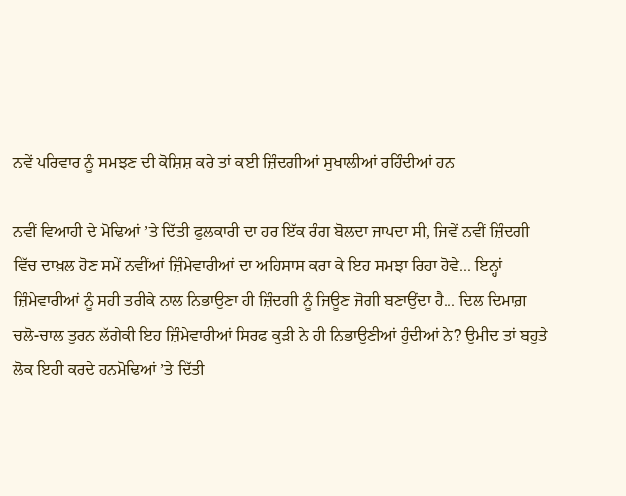ਨਵੇਂ ਪਰਿਵਾਰ ਨੂੰ ਸਮਝਣ ਦੀ ਕੋਸ਼ਿਸ਼ ਕਰੇ ਤਾਂ ਕਈ ਜ਼ਿੰਦਗੀਆਂ ਸੁਖਾਲੀਆਂ ਰਹਿੰਦੀਆਂ ਹਨ

ਨਵੀਂ ਵਿਆਹੀ ਦੇ ਮੋਢਿਆਂ ’ਤੇ ਦਿੱਤੀ ਫੁਲਕਾਰੀ ਦਾ ਹਰ ਇੱਕ ਰੰਗ ਬੋਲਦਾ ਜਾਪਦਾ ਸੀ, ਜਿਵੇਂ ਨਵੀਂ ਜ਼ਿੰਦਗੀ ਵਿੱਚ ਦਾਖ਼ਲ ਹੋਣ ਸਮੇਂ ਨਵੀਂਆਂ ਜ਼ਿੰਮੇਵਾਰੀਆਂ ਦਾ ਅਹਿਸਾਸ ਕਰਾ ਕੇ ਇਹ ਸਮਝਾ ਰਿਹਾ ਹੋਵੇ... ਇਨ੍ਹਾਂ ਜ਼ਿੰਮੇਵਾਰੀਆਂ ਨੂੰ ਸਹੀ ਤਰੀਕੇ ਨਾਲ ਨਿਭਾਉਣਾ ਹੀ ਜ਼ਿੰਦਗੀ ਨੂੰ ਜਿਊਣ ਜੋਗੀ ਬਣਾਉਂਦਾ ਹੈ... ਦਿਲ ਦਿਮਾਗ਼ ਚਲੋ-ਚਾਲ ਤੁਰਨ ਲੱਗੇਕੀ ਇਹ ਜ਼ਿੰਮੇਵਾਰੀਆਂ ਸਿਰਫ ਕੁੜੀ ਨੇ ਹੀ ਨਿਭਾਉਣੀਆਂ ਹੁੰਦੀਆਂ ਨੇ? ਉਮੀਦ ਤਾਂ ਬਹੁਤੇ ਲੋਕ ਇਹੀ ਕਰਦੇ ਹਨਮੋਢਿਆਂ ’ਤੇ ਦਿੱਤੀ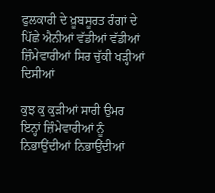ਫੁਲਕਾਰੀ ਦੇ ਖ਼ੂਬਸੂਰਤ ਰੰਗਾਂ ਦੇ ਪਿੱਛੇ ਐਨੀਆਂ ਵੱਡੀਆਂ ਵੱਡੀਆਂ ਜ਼ਿੰਮੇਵਾਰੀਆਂ ਸਿਰ ਚੁੱਕੀ ਖੜ੍ਹੀਆਂ ਦਿਸੀਆਂ

ਕੁਝ ਕੁ ਕੁੜੀਆਂ ਸਾਰੀ ਉਮਰ ਇਨ੍ਹਾਂ ਜ਼ਿੰਮੇਵਾਰੀਆਂ ਨੂੰ ਨਿਭਾਉਂਦੀਆਂ ਨਿਭਾਉਂਦੀਆਂ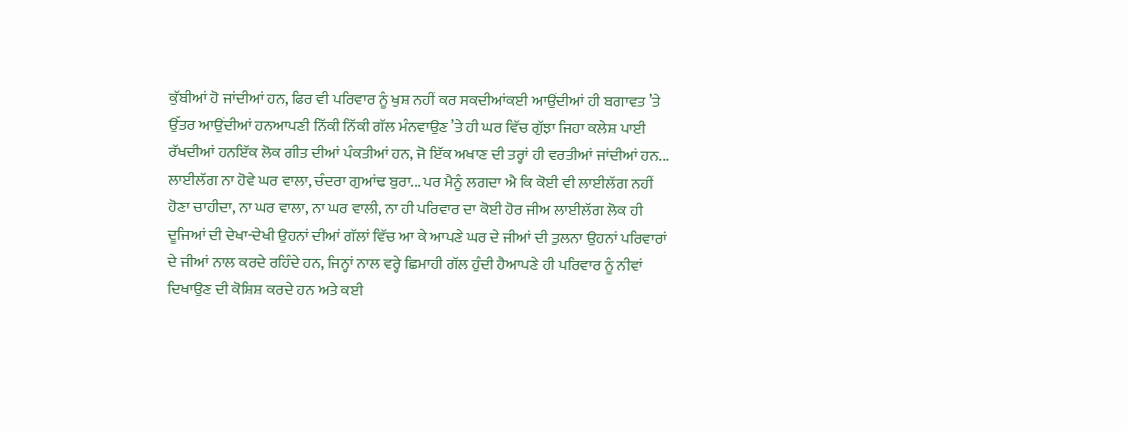ਕੁੱਬੀਆਂ ਹੋ ਜਾਂਦੀਆਂ ਹਨ, ਫਿਰ ਵੀ ਪਰਿਵਾਰ ਨੂੰ ਖੁਸ਼ ਨਹੀਂ ਕਰ ਸਕਦੀਆਂਕਈ ਆਉਂਦੀਆਂ ਹੀ ਬਗਾਵਤ ’ਤੇ ਉੱਤਰ ਆਉਂਦੀਆਂ ਹਨਆਪਣੀ ਨਿੱਕੀ ਨਿੱਕੀ ਗੱਲ ਮੰਨਵਾਉਣ ’ਤੇ ਹੀ ਘਰ ਵਿੱਚ ਗੁੱਝਾ ਜਿਹਾ ਕਲੇਸ਼ ਪਾਈ ਰੱਖਦੀਆਂ ਹਨਇੱਕ ਲੋਕ ਗੀਤ ਦੀਆਂ ਪੰਕਤੀਆਂ ਹਨ, ਜੋ ਇੱਕ ਅਖਾਣ ਦੀ ਤਰ੍ਹਾਂ ਹੀ ਵਰਤੀਆਂ ਜਾਂਦੀਆਂ ਹਨ... ਲਾਈਲੱਗ ਨਾ ਹੋਵੇ ਘਰ ਵਾਲਾ, ਚੰਦਰਾ ਗੁਆਂਢ ਬੁਰਾ... ਪਰ ਮੈਨੂੰ ਲਗਦਾ ਐ ਕਿ ਕੋਈ ਵੀ ਲਾਈਲੱਗ ਨਹੀਂ ਹੋਣਾ ਚਾਹੀਦਾ, ਨਾ ਘਰ ਵਾਲਾ, ਨਾ ਘਰ ਵਾਲੀ, ਨਾ ਹੀ ਪਰਿਵਾਰ ਦਾ ਕੋਈ ਹੋਰ ਜੀਅ ਲਾਈਲੱਗ ਲੋਕ ਹੀ ਦੂਜਿਆਂ ਦੀ ਦੇਖਾ-ਦੇਖੀ ਉਹਨਾਂ ਦੀਆਂ ਗੱਲਾਂ ਵਿੱਚ ਆ ਕੇ ਆਪਣੇ ਘਰ ਦੇ ਜੀਆਂ ਦੀ ਤੁਲਨਾ ਉਹਨਾਂ ਪਰਿਵਾਰਾਂ ਦੇ ਜੀਆਂ ਨਾਲ ਕਰਦੇ ਰਹਿੰਦੇ ਹਨ, ਜਿਨ੍ਹਾਂ ਨਾਲ ਵਰ੍ਹੇ ਛਿਮਾਹੀ ਗੱਲ ਹੁੰਦੀ ਹੈਆਪਣੇ ਹੀ ਪਰਿਵਾਰ ਨੂੰ ਨੀਵਾਂ ਦਿਖਾਉਣ ਦੀ ਕੋਸ਼ਿਸ਼ ਕਰਦੇ ਹਨ ਅਤੇ ਕਈ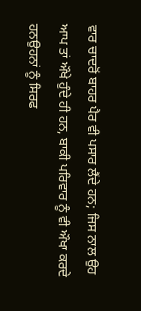ਵਾਰ ਚਾਦਰੋਂ ਬਾਹਰ ਪੈਰ ਵੀ ਪਸਾਰ ਲੈਂਦੇ ਹਨ; ਜਿਸ ਨਾਲ ਉਹ ਆਪ ਤਾਂ ਔਖੇ ਹੁੰਦੇ ਹੀ ਹਨ, ਬਾਕੀ ਪਰਿਵਾਰ ਨੂੰ ਵੀ ਔਖਾ ਕਰਦੇ ਹਨਉਹਨਾਂ ਨੂੰ ਸਿਰਫ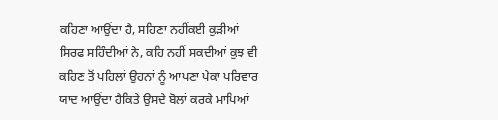ਕਹਿਣਾ ਆਉਂਦਾ ਹੈ, ਸਹਿਣਾ ਨਹੀਂਕਈ ਕੁੜੀਆਂ ਸਿਰਫ ਸਹਿੰਦੀਆਂ ਨੇ, ਕਹਿ ਨਹੀਂ ਸਕਦੀਆਂ ਕੁਝ ਵੀ ਕਹਿਣ ਤੋਂ ਪਹਿਲਾਂ ਉਹਨਾਂ ਨੂੰ ਆਪਣਾ ਪੇਕਾ ਪਰਿਵਾਰ ਯਾਦ ਆਉਂਦਾ ਹੈਕਿਤੇ ਉਸਦੇ ਬੋਲਾਂ ਕਰਕੇ ਮਾਪਿਆਂ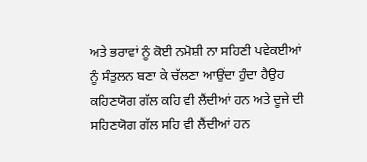ਅਤੇ ਭਰਾਵਾਂ ਨੂੰ ਕੋਈ ਨਮੋਸ਼ੀ ਨਾ ਸਹਿਣੀ ਪਵੇਕਈਆਂ ਨੂੰ ਸੰਤੁਲਨ ਬਣਾ ਕੇ ਚੱਲਣਾ ਆਉਂਦਾ ਹੁੰਦਾ ਹੈਉਹ ਕਹਿਣਯੋਗ ਗੱਲ ਕਹਿ ਵੀ ਲੈਂਦੀਆਂ ਹਨ ਅਤੇ ਦੂਜੇ ਦੀ ਸਹਿਣਯੋਗ ਗੱਲ ਸਹਿ ਵੀ ਲੈਂਦੀਆਂ ਹਨ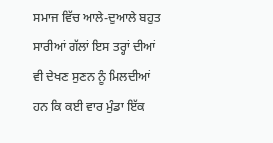ਸਮਾਜ ਵਿੱਚ ਆਲੇ-ਦੁਆਲੇ ਬਹੁਤ ਸਾਰੀਆਂ ਗੱਲਾਂ ਇਸ ਤਰ੍ਹਾਂ ਦੀਆਂ ਵੀ ਦੇਖਣ ਸੁਣਨ ਨੂੰ ਮਿਲਦੀਆਂ ਹਨ ਕਿ ਕਈ ਵਾਰ ਮੁੰਡਾ ਇੱਕ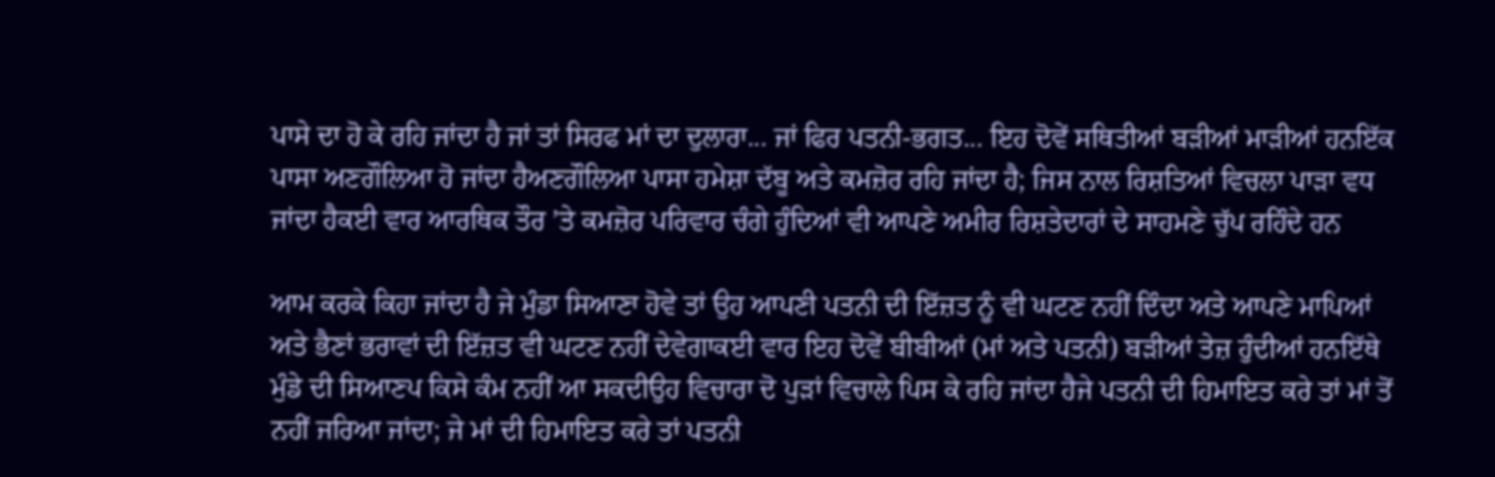ਪਾਸੇ ਦਾ ਹੋ ਕੇ ਰਹਿ ਜਾਂਦਾ ਹੈ ਜਾਂ ਤਾਂ ਸਿਰਫ ਮਾਂ ਦਾ ਦੁਲਾਰਾ... ਜਾਂ ਫਿਰ ਪਤਨੀ-ਭਗਤ... ਇਹ ਦੋਵੇਂ ਸਥਿਤੀਆਂ ਬੜੀਆਂ ਮਾੜੀਆਂ ਹਨਇੱਕ ਪਾਸਾ ਅਣਗੌਲਿਆ ਹੋ ਜਾਂਦਾ ਹੈਅਣਗੌਲਿਆ ਪਾਸਾ ਹਮੇਸ਼ਾ ਦੱਬੂ ਅਤੇ ਕਮਜ਼ੋਰ ਰਹਿ ਜਾਂਦਾ ਹੈ; ਜਿਸ ਨਾਲ ਰਿਸ਼ਤਿਆਂ ਵਿਚਲਾ ਪਾੜਾ ਵਧ ਜਾਂਦਾ ਹੈਕਈ ਵਾਰ ਆਰਥਿਕ ਤੌਰ ’ਤੇ ਕਮਜ਼ੋਰ ਪਰਿਵਾਰ ਚੰਗੇ ਹੁੰਦਿਆਂ ਵੀ ਆਪਣੇ ਅਮੀਰ ਰਿਸ਼ਤੇਦਾਰਾਂ ਦੇ ਸਾਹਮਣੇ ਚੁੱਪ ਰਹਿੰਦੇ ਹਨ

ਆਮ ਕਰਕੇ ਕਿਹਾ ਜਾਂਦਾ ਹੈ ਜੇ ਮੁੰਡਾ ਸਿਆਣਾ ਹੋਵੇ ਤਾਂ ਉਹ ਆਪਣੀ ਪਤਨੀ ਦੀ ਇੱਜ਼ਤ ਨੂੰ ਵੀ ਘਟਣ ਨਹੀਂ ਦਿੰਦਾ ਅਤੇ ਆਪਣੇ ਮਾਪਿਆਂ ਅਤੇ ਭੈਣਾਂ ਭਰਾਵਾਂ ਦੀ ਇੱਜ਼ਤ ਵੀ ਘਟਣ ਨਹੀਂ ਦੇਵੇਗਾਕਈ ਵਾਰ ਇਹ ਦੋਵੇਂ ਬੀਬੀਆਂ (ਮਾਂ ਅਤੇ ਪਤਨੀ) ਬੜੀਆਂ ਤੇਜ਼ ਹੁੰਦੀਆਂ ਹਨਇੱਥੇ ਮੁੰਡੇ ਦੀ ਸਿਆਣਪ ਕਿਸੇ ਕੰਮ ਨਹੀਂ ਆ ਸਕਦੀਉਹ ਵਿਚਾਰਾ ਦੋ ਪੁੜਾਂ ਵਿਚਾਲੇ ਪਿਸ ਕੇ ਰਹਿ ਜਾਂਦਾ ਹੈਜੇ ਪਤਨੀ ਦੀ ਹਿਮਾਇਤ ਕਰੇ ਤਾਂ ਮਾਂ ਤੋਂ ਨਹੀਂ ਜਰਿਆ ਜਾਂਦਾ; ਜੇ ਮਾਂ ਦੀ ਹਿਮਾਇਤ ਕਰੇ ਤਾਂ ਪਤਨੀ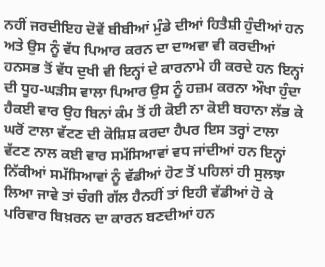ਨਹੀਂ ਜਰਦੀਇਹ ਦੋਵੇਂ ਬੀਬੀਆਂ ਮੁੰਡੇ ਦੀਆਂ ਹਿਤੈਸ਼ੀ ਹੁੰਦੀਆਂ ਹਨ ਅਤੇ ਉਸ ਨੂੰ ਵੱਧ ਪਿਆਰ ਕਰਨ ਦਾ ਦਾਅਵਾ ਵੀ ਕਰਦੀਆਂ ਹਨਸਭ ਤੋਂ ਵੱਧ ਦੁਖੀ ਵੀ ਇਨ੍ਹਾਂ ਦੇ ਕਾਰਨਾਮੇ ਹੀ ਕਰਦੇ ਹਨ ਇਨ੍ਹਾਂ ਦੀ ਧੂਹ-ਘੜੀਸ ਵਾਲਾ ਪਿਆਰ ਉਸ ਨੂੰ ਹਜ਼ਮ ਕਰਨਾ ਔਖਾ ਹੁੰਦਾ ਹੈਕਈ ਵਾਰ ਉਹ ਬਿਨਾਂ ਕੰਮ ਤੋਂ ਹੀ ਕੋਈ ਨਾ ਕੋਈ ਬਹਾਨਾ ਲੱਭ ਕੇ ਘਰੋਂ ਟਾਲਾ ਵੱਟਣ ਦੀ ਕੋਸ਼ਿਸ਼ ਕਰਦਾ ਹੈਪਰ ਇਸ ਤਰ੍ਹਾਂ ਟਾਲਾ ਵੱਟਣ ਨਾਲ ਕਈ ਵਾਰ ਸਮੱਸਿਆਵਾਂ ਵਧ ਜਾਂਦੀਆਂ ਹਨ ਇਨ੍ਹਾਂ ਨਿੱਕੀਆਂ ਸਮੱਸਿਆਵਾਂ ਨੂੰ ਵੱਡੀਆਂ ਹੋਣ ਤੋਂ ਪਹਿਲਾਂ ਹੀ ਸੁਲਝਾ ਲਿਆ ਜਾਵੇ ਤਾਂ ਚੰਗੀ ਗੱਲ ਹੈਨਹੀਂ ਤਾਂ ਇਹੀ ਵੱਡੀਆਂ ਹੋ ਕੇ ਪਰਿਵਾਰ ਬਿਖ਼ਰਨ ਦਾ ਕਾਰਨ ਬਣਦੀਆਂ ਹਨ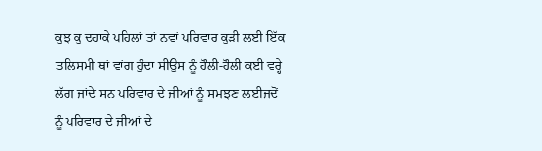ਕੁਝ ਕੁ ਦਹਾਕੇ ਪਹਿਲਾਂ ਤਾਂ ਨਵਾਂ ਪਰਿਵਾਰ ਕੁੜੀ ਲਈ ਇੱਕ ਤਲਿਸਮੀ ਥਾਂ ਵਾਂਗ ਹੁੰਦਾ ਸੀਉਸ ਨੂੰ ਹੌਲੀ-ਹੌਲੀ ਕਈ ਵਰ੍ਹੇ ਲੱਗ ਜਾਂਦੇ ਸਨ ਪਰਿਵਾਰ ਦੇ ਜੀਆਂ ਨੂੰ ਸਮਝਣ ਲਈਜਦੋਂ ਨੂੰ ਪਰਿਵਾਰ ਦੇ ਜੀਆਂ ਦੇ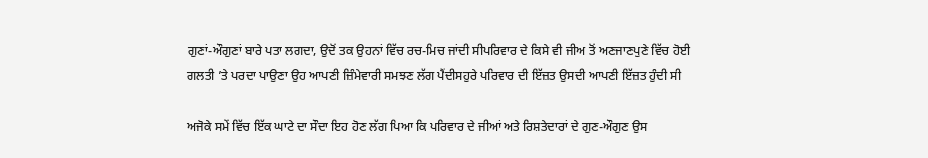ਗੁਣਾਂ-ਔਗੁਣਾਂ ਬਾਰੇ ਪਤਾ ਲਗਦਾ, ਉਦੋਂ ਤਕ ਉਹਨਾਂ ਵਿੱਚ ਰਚ-ਮਿਚ ਜਾਂਦੀ ਸੀਪਰਿਵਾਰ ਦੇ ਕਿਸੇ ਵੀ ਜੀਅ ਤੋਂ ਅਣਜਾਣਪੁਣੇ ਵਿੱਚ ਹੋਈ ਗਲਤੀ ’ਤੇ ਪਰਦਾ ਪਾਉਣਾ ਉਹ ਆਪਣੀ ਜ਼ਿੰਮੇਵਾਰੀ ਸਮਝਣ ਲੱਗ ਪੈਂਦੀਸਹੁਰੇ ਪਰਿਵਾਰ ਦੀ ਇੱਜ਼ਤ ਉਸਦੀ ਆਪਣੀ ਇੱਜ਼ਤ ਹੁੰਦੀ ਸੀ

ਅਜੋਕੇ ਸਮੇਂ ਵਿੱਚ ਇੱਕ ਘਾਟੇ ਦਾ ਸੌਦਾ ਇਹ ਹੋਣ ਲੱਗ ਪਿਆ ਕਿ ਪਰਿਵਾਰ ਦੇ ਜੀਆਂ ਅਤੇ ਰਿਸ਼ਤੇਦਾਰਾਂ ਦੇ ਗੁਣ-ਔਗੁਣ ਉਸ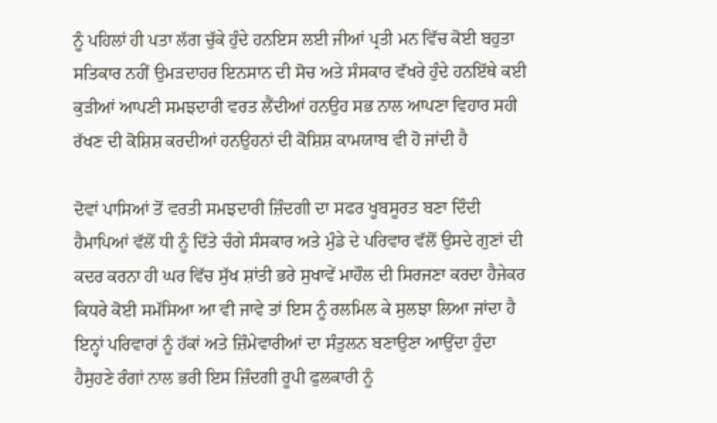ਨੂੰ ਪਹਿਲਾਂ ਹੀ ਪਤਾ ਲੱਗ ਚੁੱਕੇ ਹੁੰਦੇ ਹਨਇਸ ਲਈ ਜੀਆਂ ਪ੍ਰਤੀ ਮਨ ਵਿੱਚ ਕੋਈ ਬਹੁਤਾ ਸਤਿਕਾਰ ਨਹੀਂ ਉਮੜਦਾਹਰ ਇਨਸਾਨ ਦੀ ਸੋਚ ਅਤੇ ਸੰਸਕਾਰ ਵੱਖਰੇ ਹੁੰਦੇ ਹਨਇੱਥੇ ਕਈ ਕੁੜੀਆਂ ਆਪਣੀ ਸਮਝਦਾਰੀ ਵਰਤ ਲੈਂਦੀਆਂ ਹਨਉਹ ਸਭ ਨਾਲ ਆਪਣਾ ਵਿਹਾਰ ਸਹੀ ਰੱਖਣ ਦੀ ਕੋਸ਼ਿਸ਼ ਕਰਦੀਆਂ ਹਨਉਹਨਾਂ ਦੀ ਕੋਸ਼ਿਸ਼ ਕਾਮਯਾਬ ਵੀ ਹੋ ਜਾਂਦੀ ਹੈ

ਦੋਵਾਂ ਪਾਸਿਆਂ ਤੋਂ ਵਰਤੀ ਸਮਝਦਾਰੀ ਜ਼ਿੰਦਗੀ ਦਾ ਸਫਰ ਖੂਬਸੂਰਤ ਬਣਾ ਦਿੰਦੀ ਹੈਮਾਪਿਆਂ ਵੱਲੋਂ ਧੀ ਨੂੰ ਦਿੱਤੇ ਚੰਗੇ ਸੰਸਕਾਰ ਅਤੇ ਮੁੰਡੇ ਦੇ ਪਰਿਵਾਰ ਵੱਲੋਂ ਉਸਦੇ ਗੁਣਾਂ ਦੀ ਕਦਰ ਕਰਨਾ ਹੀ ਘਰ ਵਿੱਚ ਸੁੱਖ ਸ਼ਾਂਤੀ ਭਰੇ ਸੁਖਾਵੇਂ ਮਾਹੌਲ ਦੀ ਸਿਰਜਣਾ ਕਰਦਾ ਹੈਜੇਕਰ ਕਿਧਰੇ ਕੋਈ ਸਮੱਸਿਆ ਆ ਵੀ ਜਾਵੇ ਤਾਂ ਇਸ ਨੂੰ ਰਲਮਿਲ ਕੇ ਸੁਲਝਾ ਲਿਆ ਜਾਂਦਾ ਹੈ ਇਨ੍ਹਾਂ ਪਰਿਵਾਰਾਂ ਨੂੰ ਹੱਕਾਂ ਅਤੇ ਜ਼ਿੰਮੇਵਾਰੀਆਂ ਦਾ ਸੰਤੁਲਨ ਬਣਾਉਣਾ ਆਉਂਦਾ ਹੁੰਦਾ ਹੈਸੁਹਣੇ ਰੰਗਾਂ ਨਾਲ ਭਰੀ ਇਸ ਜ਼ਿੰਦਗੀ ਰੂਪੀ ਫੁਲਕਾਰੀ ਨੂੰ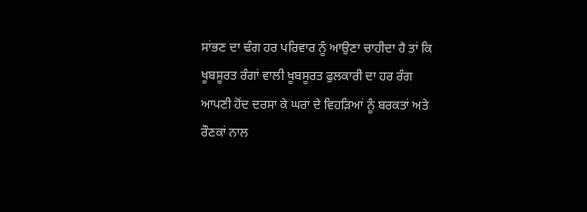ਸਾਂਭਣ ਦਾ ਢੰਗ ਹਰ ਪਰਿਵਾਰ ਨੂੰ ਆਉਣਾ ਚਾਹੀਦਾ ਹੈ ਤਾਂ ਕਿ ਖੂਬਸੂਰਤ ਰੰਗਾਂ ਵਾਲੀ ਖੂਬਸੂਰਤ ਫੁਲਕਾਰੀ ਦਾ ਹਰ ਰੰਗ ਆਪਣੀ ਹੋਂਦ ਦਰਸਾ ਕੇ ਘਰਾਂ ਦੇ ਵਿਹੜਿਆਂ ਨੂੰ ਬਰਕਤਾਂ ਅਤੇ ਰੌਣਕਾਂ ਨਾਲ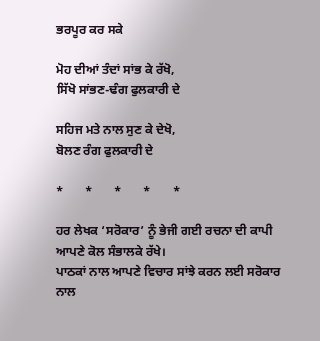ਭਰਪੂਰ ਕਰ ਸਕੇ

ਮੋਹ ਦੀਆਂ ਤੰਦਾਂ ਸਾਂਭ ਕੇ ਰੱਖੋ,
ਸਿੱਖੋ ਸਾਂਭਣ-ਢੰਗ ਫੁਲਕਾਰੀ ਦੇ

ਸਹਿਜ ਮਤੇ ਨਾਲ ਸੁਣ ਕੇ ਦੇਖੋ,
ਬੋਲਣ ਰੰਗ ਫੁਲਕਾਰੀ ਦੇ

*       *       *       *       *

ਹਰ ਲੇਖਕ ‘ਸਰੋਕਾਰ’ ਨੂੰ ਭੇਜੀ ਗਈ ਰਚਨਾ ਦੀ ਕਾਪੀ ਆਪਣੇ ਕੋਲ ਸੰਭਾਲਕੇ ਰੱਖੇ।
ਪਾਠਕਾਂ ਨਾਲ ਆਪਣੇ ਵਿਚਾਰ ਸਾਂਝੇ ਕਰਨ ਲਈ ਸਰੋਕਾਰ ਨਾਲ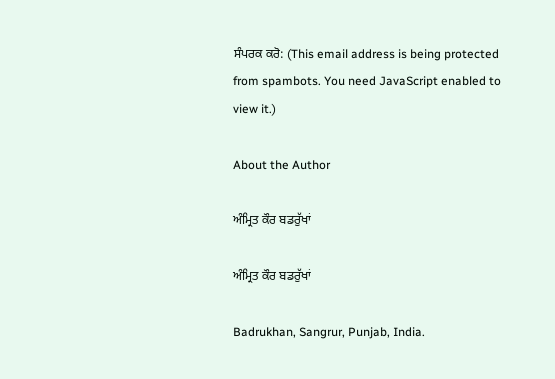ਸੰਪਰਕ ਕਰੋ: (This email address is being protected from spambots. You need JavaScript enabled to view it.)

About the Author

ਅੰਮ੍ਰਿਤ ਕੌਰ ਬਡਰੁੱਖਾਂ

ਅੰਮ੍ਰਿਤ ਕੌਰ ਬਡਰੁੱਖਾਂ

Badrukhan, Sangrur, Punjab, India.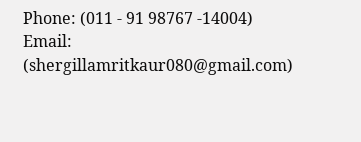Phone: (011 - 91 98767 -14004)
Email: (shergillamritkaur080@gmail.com)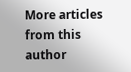More articles from this author